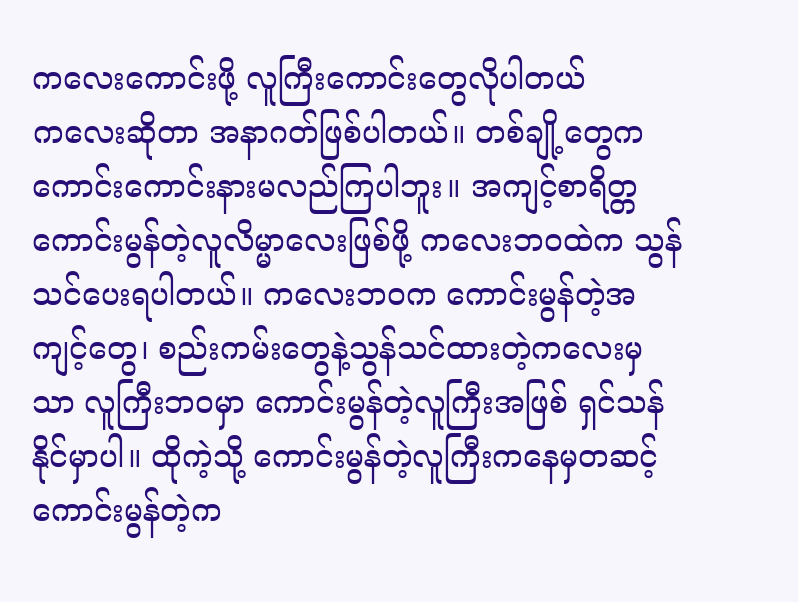ကလေးကောင်းဖို့ လူကြီးကောင်းတွေလိုပါတယ်
ကလေးဆိုတာ အနာဂတ်ဖြစ်ပါတယ်။ တစ်ချို့တွေက ကောင်းကောင်းနားမလည်ကြပါဘူး။ အကျင့်စာရိတ္တကောင်းမွန်တဲ့လူလိမ္မာလေးဖြစ်ဖို့ ကလေးဘဝထဲက သွန်သင်ပေးရပါတယ်။ ကလေးဘဝက ကောင်းမွန်တဲ့အကျင့်တွေ၊ စည်းကမ်းတွေနဲ့သွန်သင်ထားတဲ့ကလေးမှသာ လူကြီးဘဝမှာ ကောင်းမွန်တဲ့လူကြီးအဖြစ် ရှင်သန်နိုင်မှာပါ။ ထိုကဲ့သို့ ကောင်းမွန်တဲ့လူကြီးကနေမှတဆင့် ကောင်းမွန်တဲ့က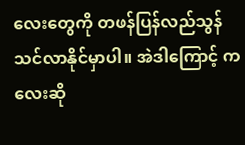လေးတွေကို တဖန်ပြန်လည်သွန်သင်လာနိုင်မှာပါ။ အဲဒါကြောင့် ကလေးဆို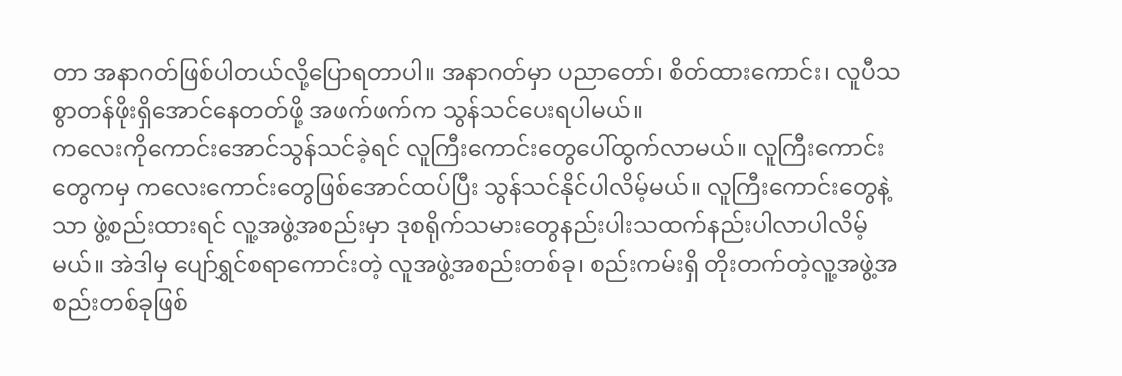တာ အနာဂတ်ဖြစ်ပါတယ်လို့ပြောရတာပါ။ အနာဂတ်မှာ ပညာတော်၊ စိတ်ထားကောင်း၊ လူပီသစွာတန်ဖိုးရှိအောင်နေတတ်ဖို့ အဖက်ဖက်က သွန်သင်ပေးရပါမယ်။
ကလေးကိုကောင်းအောင်သွန်သင်ခဲ့ရင် လူကြီးကောင်းတွေပေါ်ထွက်လာမယ်။ လူကြီးကောင်းတွေကမှ ကလေးကောင်းတွေဖြစ်အောင်ထပ်ပြီး သွန်သင်နိုင်ပါလိမ့်မယ်။ လူကြီးကောင်းတွေနဲ့သာ ဖွဲ့စည်းထားရင် လူ့အဖွဲ့အစည်းမှာ ဒုစရိုက်သမားတွေနည်းပါးသထက်နည်းပါလာပါလိမ့်မယ်။ အဲဒါမှ ပျော်ရွှင်စရာကောင်းတဲ့ လူအဖွဲ့အစည်းတစ်ခု၊ စည်းကမ်းရှိ တိုးတက်တဲ့လူ့အဖွဲ့အစည်းတစ်ခုဖြစ်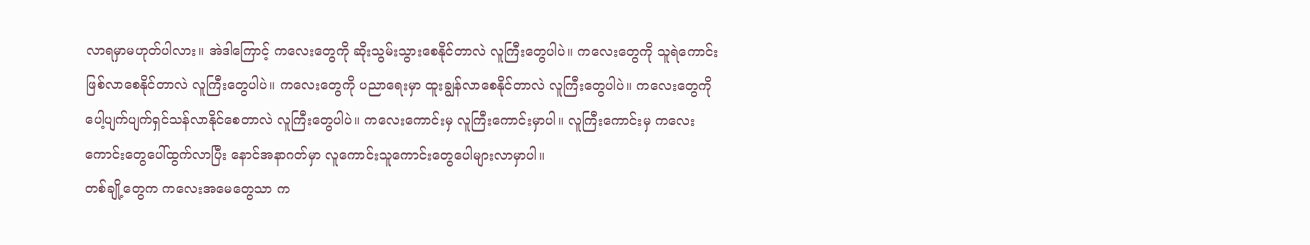လာရမှာမဟုတ်ပါလား။ အဲဒါကြောင့် ကလေးတွေကို ဆိုးသွမ်းသွားစေနိုင်တာလဲ လူကြီးတွေပါပဲ။ ကလေးတွေကို သူရဲကောင်းဖြစ်လာစေနိုင်တာလဲ လူကြီးတွေပါပဲ။ ကလေးတွေကို ပညာရေးမှာ ထူးချွန်လာစေနိုင်တာလဲ လူကြီးတွေပါပဲ။ ကလေးတွေကို ပေါ့ပျက်ပျက်ရှင်သန်လာနိုင်စေတာလဲ လူကြီးတွေပါပဲ။ ကလေးကောင်းမှ လူကြီးကောင်းမှာပါ။ လူကြီးကောင်းမှ ကလေးကောင်းတွေပေါ်ထွက်လာပြီး နောင်အနာဂတ်မှာ လူကောင်းသူကောင်းတွေပေါများလာမှာပါ။
တစ်ချို့တွေက ကလေးအမေတွေသာ က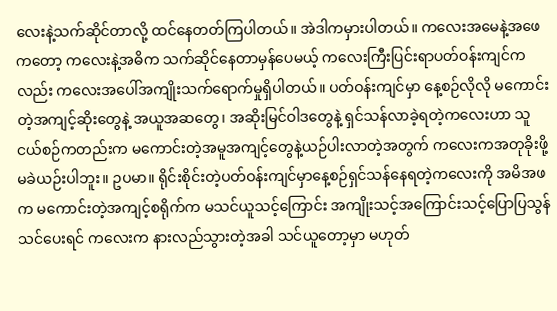လေးနဲ့သက်ဆိုင်တာလို့ ထင်နေတတ်ကြပါတယ်။ အဲဒါကမှားပါတယ်။ ကလေးအမေနဲ့အဖေကတော့ ကလေးနဲ့အဓိက သက်ဆိုင်နေတာမှန်ပေမယ့် ကလေးကြီးပြင်းရာပတ်ဝန်းကျင်ကလည်း ကလေးအပေါ်အကျိုးသက်ရောက်မှုရှိပါတယ်။ ပတ်ဝန်းကျင်မှာ နေ့စဉ်လိုလို မကောင်းတဲ့အကျင့်ဆိုးတွေနဲ့ အယူအဆတွေ၊ အဆိုးမြင်ဝါဒတွေနဲ့ ရှင်သန်လာခဲ့ရတဲ့ကလေးဟာ သူငယ်စဉ်ကတည်းက မကောင်းတဲ့အမူအကျင့်တွေနဲ့ယဉ်ပါးလာတဲ့အတွက် ကလေးကအတုခိုးဖို့ မခဲယဉ်းပါဘူး။ ဥပမာ။ ရိုင်းစိုင်းတဲ့ပတ်ဝန်းကျင်မှာနေ့စဉ်ရှင်သန်နေရတဲ့ကလေးကို အမိအဖက မကောင်းတဲ့အကျင့်စရိုက်က မသင်ယူသင့်ကြောင်း အကျိုးသင့်အကြောင်းသင့်ပြောပြသွန်သင်ပေးရင် ကလေးက နားလည်သွားတဲ့အခါ သင်ယူတော့မှာ မဟုတ်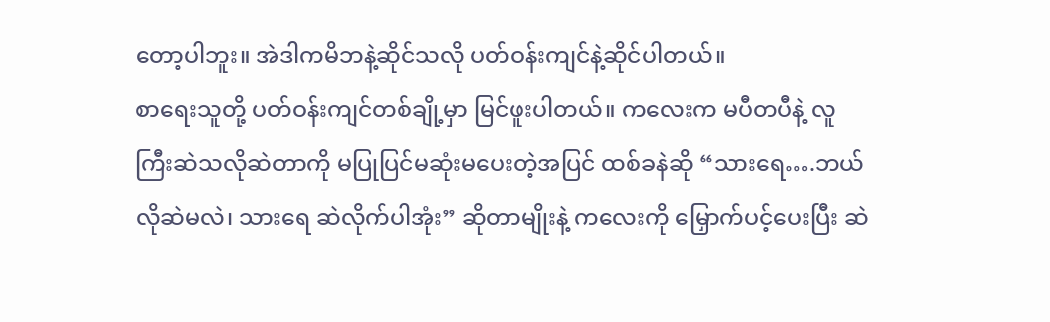တော့ပါဘူး။ အဲဒါကမိဘနဲ့ဆိုင်သလို ပတ်ဝန်းကျင်နဲ့ဆိုင်ပါတယ်။
စာရေးသူတို့ ပတ်ဝန်းကျင်တစ်ချို့မှာ မြင်ဖူးပါတယ်။ ကလေးက မပီတပီနဲ့ လူကြီးဆဲသလိုဆဲတာကို မပြုပြင်မဆုံးမပေးတဲ့အပြင် ထစ်ခနဲဆို “သားရေ….ဘယ်လိုဆဲမလဲ၊ သားရေ ဆဲလိုက်ပါအုံး” ဆိုတာမျိုးနဲ့ ကလေးကို မြှောက်ပင့်ပေးပြီး ဆဲ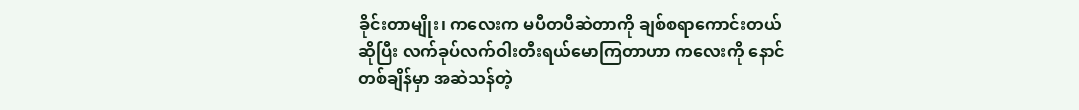ခိုင်းတာမျိုး၊ ကလေးက မပီတပီဆဲတာကို ချစ်စရာကောင်းတယ်ဆိုပြီး လက်ခုပ်လက်ဝါးတီးရယ်မောကြတာဟာ ကလေးကို နောင်တစ်ချိန်မှာ အဆဲသန်တဲ့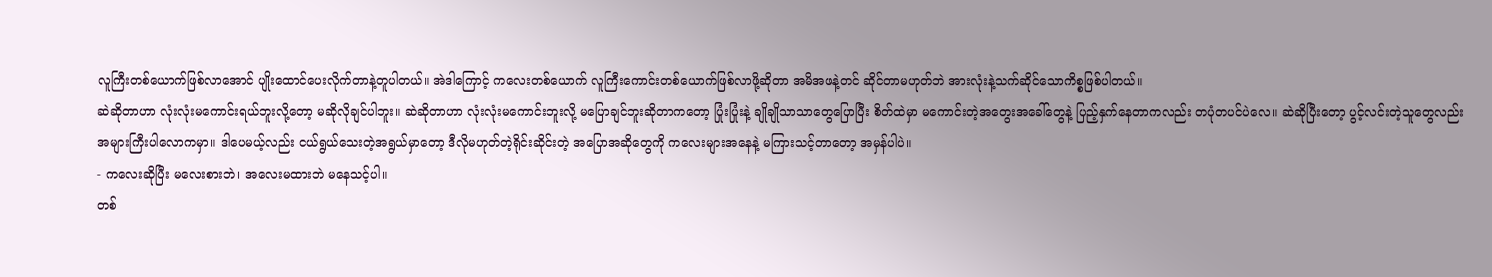လူကြီးတစ်ယောက်ဖြစ်လာအောင် ပျိုးထောင်ပေးလိုက်တာနဲ့တူပါတယ်။ အဲဒါကြောင့် ကလေးတစ်ယောက် လူကြီးကောင်းတစ်ယောက်ဖြစ်လာဖို့ဆိုတာ အမိအဖနဲ့တင် ဆိုင်တာမဟုတ်ဘဲ အားလုံးနဲ့သက်ဆိုင်သောကိစ္စဖြစ်ပါတယ်။
ဆဲဆိုတာဟာ လုံးလုံးမကောင်းရယ်ဘူးလို့တော့ မဆိုလိုချင်ပါဘူး။ ဆဲဆိုတာဟာ လုံးလုံးမကောင်းဘူးလို့ မပြောချင်ဘူးဆိုတာကတော့ ပြုံးပြုံးနဲ့ ချိုချိုသာသာတွေပြောပြီး စိတ်ထဲမှာ မကောင်းတဲ့အတွေးအခေါ်တွေနဲ့ ပြည့်နှက်နေတာကလည်း တပုံတပင်ပဲလေ။ ဆဲဆိုပြီးတော့ ပွင့်လင်းတဲ့သူတွေလည်း အများကြီးပါလောကမှာ။ ဒါပေမယ့်လည်း ငယ်ရွယ်သေးတဲ့အရွယ်မှာတော့ ဒီလိုမဟုတ်တဲ့ရိုင်းဆိုင်းတဲ့ အပြောအဆိုတွေကို ကလေးများအနေနဲ့ မကြားသင့်တာတော့ အမှန်ပါပဲ။
- ကလေးဆိုပြီး မလေးစားဘဲ၊ အလေးမထားဘဲ မနေသင့်ပါ။
တစ်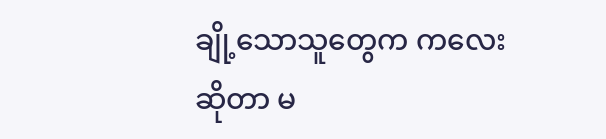ချို့သောသူတွေက ကလေးဆိုတာ မ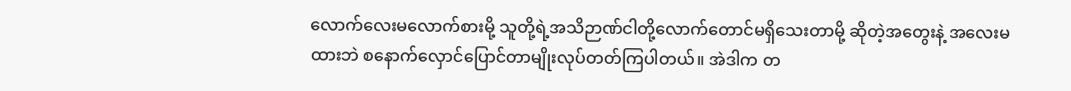လောက်လေးမလောက်စားမို့ သူတို့ရဲ့အသိဉာဏ်ငါတို့လောက်တောင်မရှိသေးတာမို့ ဆိုတဲ့အတွေးနဲ့ အလေးမထားဘဲ စနောက်လှောင်ပြောင်တာမျိုးလုပ်တတ်ကြပါတယ်။ အဲဒါက တ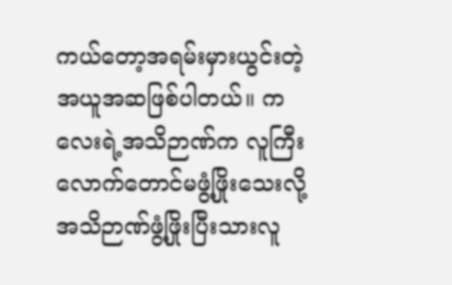ကယ်တော့အရမ်းမှားယွင်းတဲ့အယူအဆဖြစ်ပါတယ်။ ကလေးရဲ့အသိဉာဏ်က လူကြီးလောက်တောင်မဖွံ့ဖြိုးသေးလို့ အသိဉာဏ်ဖွံ့ဖြိုးပြီးသားလူ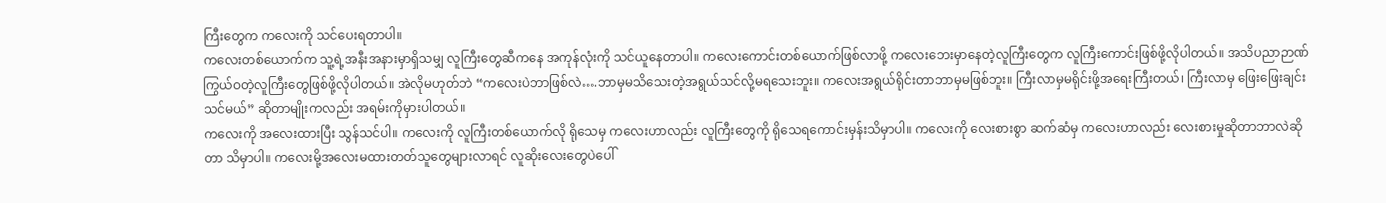ကြီးတွေက ကလေးကို သင်ပေးရတာပါ။
ကလေးတစ်ယောက်က သူ့ရဲ့အနီးအနားမှာရှိသမျှ လူကြီးတွေဆီကနေ အကုန်လုံးကို သင်ယူနေတာပါ။ ကလေးကောင်းတစ်ယောက်ဖြစ်လာဖို့ ကလေးဘေးမှာနေတဲ့လူကြီးတွေက လူကြီးကောင်းဖြစ်ဖို့လိုပါတယ်။ အသိပညာဉာဏ်ကြွယ်ဝတဲ့လူကြီးတွေဖြစ်ဖို့လိုပါတယ်။ အဲလိုမဟုတ်ဘဲ “ကလေးပဲဘာဖြစ်လဲ….ဘာမှမသိသေးတဲ့အရွယ်သင်လို့မရသေးဘူး။ ကလေးအရွယ်ရိုင်းတာဘာမှမဖြစ်ဘူး။ ကြီးလာမှမရိုင်းဖို့အရေးကြီးတယ်၊ ကြီးလာမှ ဖြေးဖြေးချင်းသင်မယ်” ဆိုတာမျိုးကလည်း အရမ်းကိုမှားပါတယ်။
ကလေးကို အလေးထားပြီး သွန်သင်ပါ။ ကလေးကို လူကြီးတစ်ယောက်လို ရိုသေမှ ကလေးဟာလည်း လူကြီးတွေကို ရိုသေရကောင်းမှန်းသိမှာပါ။ ကလေးကို လေးစားစွာ ဆက်ဆံမှ ကလေးဟာလည်း လေးစားမှုဆိုတာဘာလဲဆိုတာ သိမှာပါ။ ကလေးမို့အလေးမထားတတ်သူတွေများလာရင် လူဆိုးလေးတွေပဲပေါ်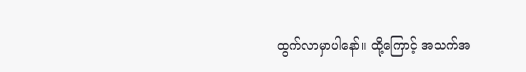ထွက်လာမှာပါနော်။ ထို့ကြောင့် အသက်အ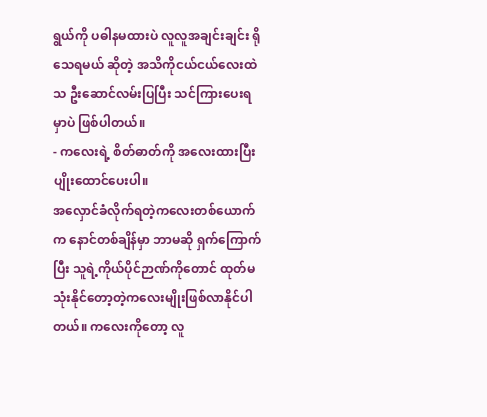ရွယ်ကို ပဓါနမထားပဲ လူလူအချင်းချင်း ရိုသေရမယ် ဆိုတဲ့ အသိကိုငယ်ငယ်လေးထဲသ ဦးဆောင်လမ်းပြပြီး သင်ကြားပေးရမှာပဲ ဖြစ်ပါတယ်။
- ကလေးရဲ့ စိတ်ဓာတ်ကို အလေးထားပြီး ပျိုးထောင်ပေးပါ။
အလှောင်ခံလိုက်ရတဲ့ကလေးတစ်ယောက်က နောင်တစ်ချိန်မှာ ဘာမဆို ရှက်ကြောက်ပြီး သူရဲ့ကိုယ်ပိုင်ဉာဏ်ကိုတောင် ထုတ်မသုံးနိုင်တော့တဲ့ကလေးမျိုးဖြစ်လာနိုင်ပါတယ်။ ကလေးကိုတော့ လူ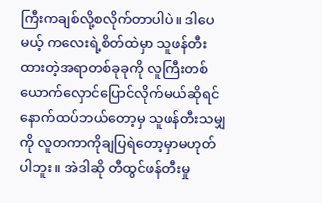ကြီးကချစ်လို့စလိုက်တာပါပဲ။ ဒါပေမယ့် ကလေးရဲ့စိတ်ထဲမှာ သူဖန်တီးထားတဲ့အရာတစ်ခုခုကို လူကြီးတစ်ယောက်လှောင်ပြောင်လိုက်မယ်ဆိုရင် နောက်ထပ်ဘယ်တော့မှ သူဖန်တီးသမျှကို လူတကာကိုချပြရဲတော့မှာမဟုတ်ပါဘူး။ အဲဒါဆို တီထွင်ဖန်တီးမှု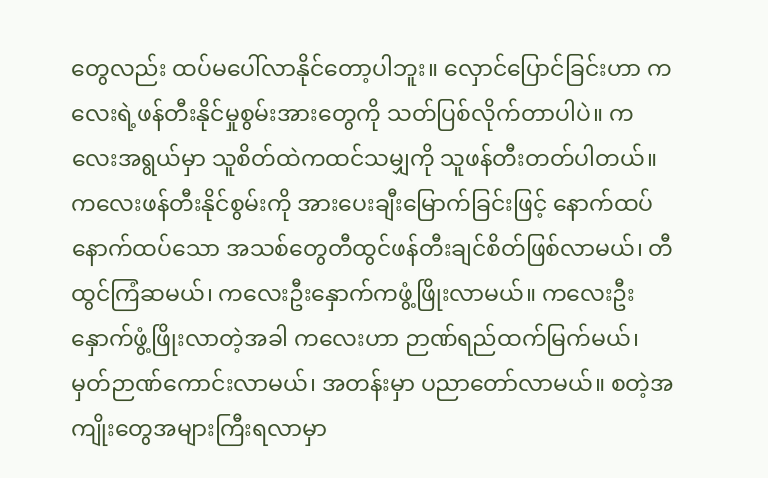တွေလည်း ထပ်မပေါ်လာနိုင်တော့ပါဘူး။ လှောင်ပြောင်ခြင်းဟာ ကလေးရဲ့ဖန်တီးနိုင်မှုစွမ်းအားတွေကို သတ်ပြစ်လိုက်တာပါပဲ။ ကလေးအရွယ်မှာ သူစိတ်ထဲကထင်သမျှကို သူဖန်တီးတတ်ပါတယ်။
ကလေးဖန်တီးနိုင်စွမ်းကို အားပေးချီးမြောက်ခြင်းဖြင့် နောက်ထပ်နောက်ထပ်သော အသစ်တွေတီထွင်ဖန်တီးချင်စိတ်ဖြစ်လာမယ်၊ တီထွင်ကြံဆမယ်၊ ကလေးဦးနှောက်ကဖွံ့ဖြိုးလာမယ်။ ကလေးဦးနှောက်ဖွံ့ဖြိုးလာတဲ့အခါ ကလေးဟာ ဉာဏ်ရည်ထက်မြက်မယ်၊ မှတ်ဉာဏ်ကောင်းလာမယ်၊ အတန်းမှာ ပညာတော်လာမယ်။ စတဲ့အကျိုးတွေအများကြီးရလာမှာ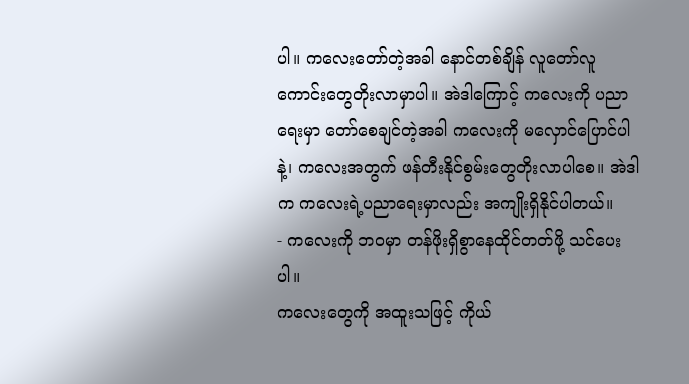ပါ။ ကလေးတော်တဲ့အခါ နောင်တစ်ချိန် လူတော်လူကောင်းတွေတိုးလာမှာပါ။ အဲဒါကြောင့် ကလေးကို ပညာရေးမှာ တော်စေချင်တဲ့အခါ ကလေးကို မလှောင်ပြောင်ပါနဲ့၊ ကလေးအတွက် ဖန်တီးနိုင်စွမ်းတွေတိုးလာပါစေ။ အဲဒါက ကလေးရဲ့ပညာရေးမှာလည်း အကျိုးရှိနိုင်ပါတယ်။
- ကလေးကို ဘဝမှာ တန်ဖိုးရှိစွာနေထိုင်တတ်ဖို့ သင်ပေးပါ။
ကလေးတွေကို အထူးသဖြင့် ကိုယ်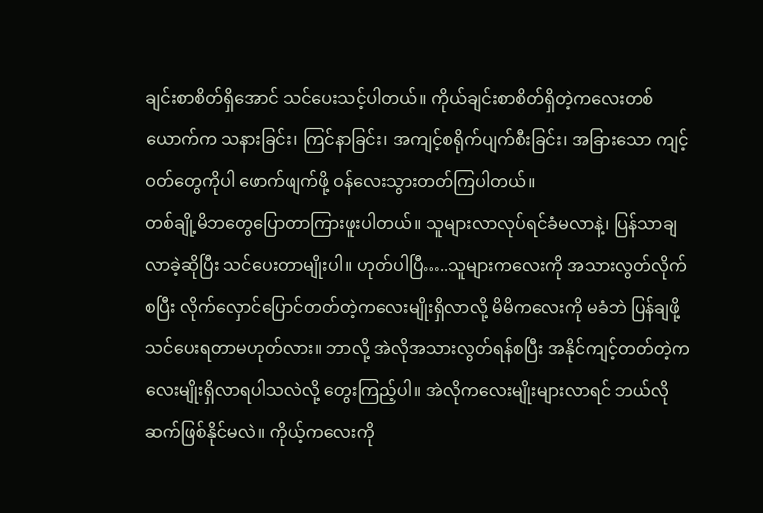ချင်းစာစိတ်ရှိအောင် သင်ပေးသင့်ပါတယ်။ ကိုယ်ချင်းစာစိတ်ရှိတဲ့ကလေးတစ်ယောက်က သနားခြင်း၊ ကြင်နာခြင်း၊ အကျင့်စရိုက်ပျက်စီးခြင်း၊ အခြားသော ကျင့်ဝတ်တွေကိုပါ ဖောက်ဖျက်ဖို့ ဝန်လေးသွားတတ်ကြပါတယ်။
တစ်ချို့မိဘတွေပြောတာကြားဖူးပါတယ်။ သူများလာလုပ်ရင်ခံမလာနဲ့၊ ပြန်သာချလာခဲ့ဆိုပြီး သင်ပေးတာမျိုးပါ။ ဟုတ်ပါပြီ…..သူများကလေးကို အသားလွတ်လိုက်စပြီး လိုက်လှောင်ပြောင်တတ်တဲ့ကလေးမျိုးရှိလာလို့ မိမိကလေးကို မခံဘဲ ပြန်ချဖို့ သင်ပေးရတာမဟုတ်လား။ ဘာလို့ အဲလိုအသားလွတ်ရန်စပြီး အနိုင်ကျင့်တတ်တဲ့ကလေးမျိုးရှိလာရပါသလဲလို့ တွေးကြည့်ပါ။ အဲလိုကလေးမျိုးများလာရင် ဘယ်လိုဆက်ဖြစ်နိုင်မလဲ။ ကိုယ့်ကလေးကို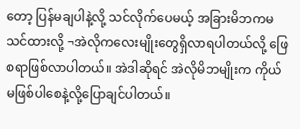တော့ ပြန်မချပါနဲ့လို့ သင်လိုက်ပေမယ့် အခြားမိဘကမသင်ထားလို့ ¬အဲလိုကလေးမျိုးတွေရှိလာရပါတယ်လို့ ဖြေစရာဖြစ်လာပါတယ်။ အဲဒါဆိုရင် အဲလိုမိဘမျိုးက ကိုယ်မဖြစ်ပါစေနဲ့လို့ပြောချင်ပါတယ်။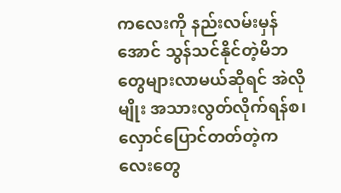ကလေးကို နည်းလမ်းမှန်အောင် သွန်သင်နိုင်တဲ့မိဘတွေများလာမယ်ဆိုရင် အဲလိုမျိုး အသားလွတ်လိုက်ရန်စ၊ လှောင်ပြောင်တတ်တဲ့ကလေးတွေ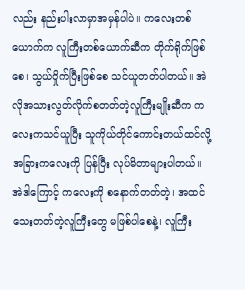လည်း နည်းပါးလာမှာအမှန်ပါပဲ။ ကလေးတစ်ယောက်က လူကြီးတစ်ယောက်ဆီက တိုက်ရိုက်ဖြစ်စေ၊ သွယ်ဝှိုက်ပြီးဖြစ်စေ သင်ယူတတ်ပါတယ်။ အဲလိုအသားလွတ်လိုက်စတတ်တဲ့လူကြီးမျိုးဆီက ကလေးကသင်ယူပြီး သူကိုယ်တိုင်ကောင်းတယ်ထင်လို့ အခြားကလေးကို ပြန်ပြီး လုပ်မိတာများပါတယ်။ အဲဒါကြောင့် ကလေးကို စနောက်တတ်တဲ့၊ အထင်သေးတတ်တဲ့လူကြီးတွေ မဖြစ်ပါစေနဲ့၊ လူကြီး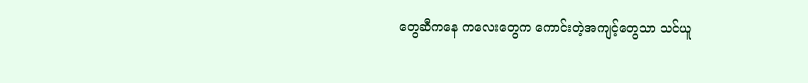တွေဆီကနေ ကလေးတွေက ကောင်းတဲ့အကျင့်တွေသာ သင်ယူ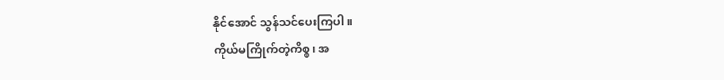နိုင်အောင် သွန်သင်ပေးကြပါ။
ကိုယ်မကြိုက်တဲ့ကိစ္စ၊ အ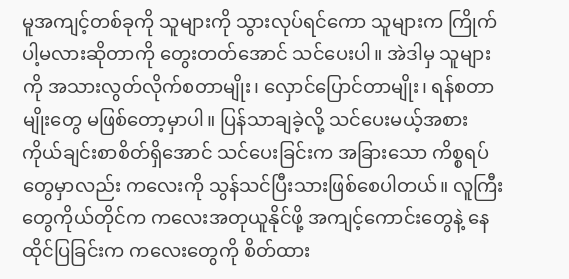မူအကျင့်တစ်ခုကို သူများကို သွားလုပ်ရင်ကော သူများက ကြိုက်ပါ့မလားဆိုတာကို တွေးတတ်အောင် သင်ပေးပါ။ အဲဒါမှ သူများကို အသားလွတ်လိုက်စတာမျိုး၊ လှောင်ပြောင်တာမျိုး၊ ရန်စတာမျိုးတွေ မဖြစ်တော့မှာပါ။ ပြန်သာချခဲ့လို့ သင်ပေးမယ့်အစား ကိုယ်ချင်းစာစိတ်ရှိအောင် သင်ပေးခြင်းက အခြားသော ကိစ္စရပ်တွေမှာလည်း ကလေးကို သွန်သင်ပြီးသားဖြစ်စေပါတယ်။ လူကြီးတွေကိုယ်တိုင်က ကလေးအတုယူနိုင်ဖို့ အကျင့်ကောင်းတွေနဲ့ နေထိုင်ပြခြင်းက ကလေးတွေကို စိတ်ထား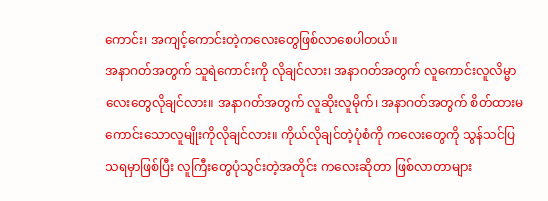ကောင်း၊ အကျင့်ကောင်းတဲ့ကလေးတွေဖြစ်လာစေပါတယ်။
အနာဂတ်အတွက် သူရဲကောင်းကို လိုချင်လား၊ အနာဂတ်အတွက် လူကောင်းလူလိမ္မာလေးတွေလိုချင်လား။ အနာဂတ်အတွက် လူဆိုးလူမိုက်၊ အနာဂတ်အတွက် စိတ်ထားမကောင်းသောလူမျိုးကိုလိုချင်လား။ ကိုယ်လိုချင်တဲ့ပုံစံကို ကလေးတွေကို သွန်သင်ပြသရမှာဖြစ်ပြီး လူကြီးတွေပုံသွင်းတဲ့အတိုင်း ကလေးဆိုတာ ဖြစ်လာတာများ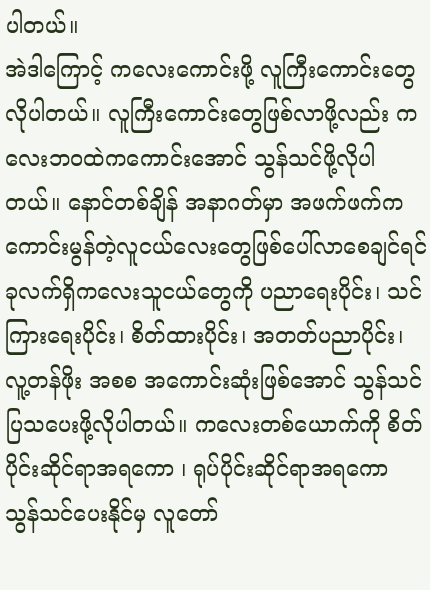ပါတယ်။
အဲဒါကြောင့် ကလေးကောင်းဖို့ လူကြီးကောင်းတွေလိုပါတယ်။ လူကြီးကောင်းတွေဖြစ်လာဖို့လည်း ကလေးဘဝထဲကကောင်းအောင် သွန်သင်ဖို့လိုပါတယ်။ နောင်တစ်ချိန် အနာဂတ်မှာ အဖက်ဖက်က ကောင်းမွန်တဲ့လူငယ်လေးတွေဖြစ်ပေါ်လာစေချင်ရင် ခုလက်ရှိကလေးသူငယ်တွေကို ပညာရေးပိုင်း၊ သင်ကြားရေးပိုင်း၊ စိတ်ထားပိုင်း၊ အတတ်ပညာပိုင်း၊ လူ့တန်ဖိုး အစစ အကောင်းဆုံးဖြစ်အောင် သွန်သင်ပြသပေးဖို့လိုပါတယ်။ ကလေးတစ်ယောက်ကို စိတ်ပိုင်းဆိုင်ရာအရကော ၊ ရုပ်ပိုင်းဆိုင်ရာအရကော သွန်သင်ပေးနိုင်မှ လူတော်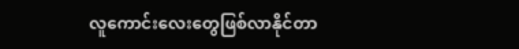လူကောင်းလေးတွေဖြစ်လာနိုင်တာ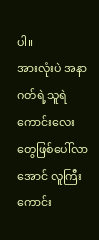ပါ။
အားလုံးပဲ အနာဂတ်ရဲ့သူရဲကောင်းလေးတွေဖြစ်ပေါ်လာအောင် လူကြီးကောင်း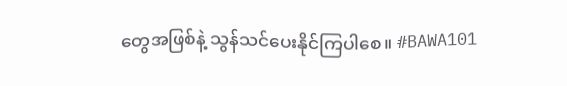တွေအဖြစ်နဲ့ သွန်သင်ပေးနိုင်ကြပါစေ။ #BAWA101